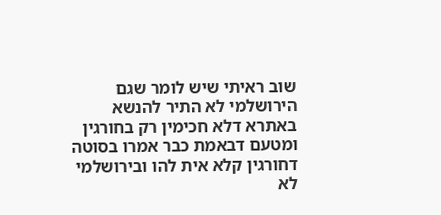שוב ראיתי שיש לומר שגם הירושלמי לא התיר להנשא באתרא דלא חכימין רק בחורגין ומטעם דבאמת כבר אמרו בסוטה דחורגין קלא אית להו ובירושלמי לא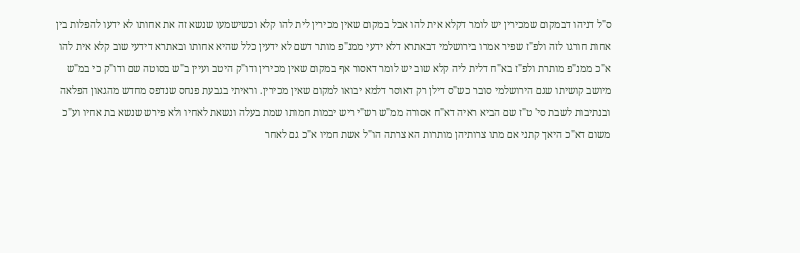ס"ל דניהו דבמקום שמכירין יש לומר דקלא אית להו אבל במקום שאין מכירין לית להו קלא וכשישמעו שנשא זה את אחותו לא ידעו להפלות בין אחות חורגו לזה ולפ"ז שפיר אמרו בירושלמי דבאתרא דלא ידעי ממנ"פ מותר דשם לא ידעין כלל שהיא אחותו ובאתרא דידעי שוב קלא אית להו א"כ ממנ"פ מותרת ולפ"ז בא"ח דלית ליה קלא שוב יש לומר דאסור אף במקום שאין מכירין ודו"ק היטב ועיין ב"ש בסוטה שם ודו"ק כי במ"ש מיושב קושיתו שגם הירושלמי סובר כש"ס דילן רק דאוסר דלמא יבואו למקום שאין מכירין. וראיתי בגבעת פנחס שנדפס מחדש מהגאון הפלאה ובנתיבות לשבת סי' ט"ז שם הביא ראיה דא"ח אסורה ממ"ש רש"י ריש יבמות חמותו שמת בעלה ונשאת לאחיו ולא פירש שנשא בת אחיו וע"כ משום דא"כ היאך קתני אם מתו צרותיהן מותרות הא צרתה הו"ל אשת חמיו א"כ גם לאחר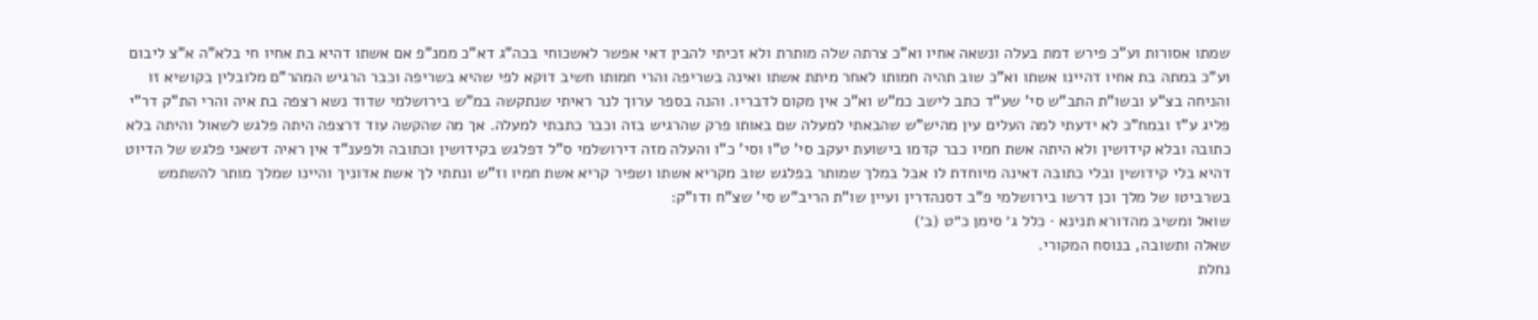שמתו אסורות וע"כ פירש דמת בעלה ונשאה אחיו וא"כ צרתה שלה מותרת ולא זכיתי להבין דאי אפשר לאשכוחי בכה"ג דא"כ ממנ"פ אם אשתו דהיא בת אחיו חי בלא"ה א"צ ליבום וע"כ במתה בת אחיו דהיינו אשתו וא"כ שוב תהיה חמותו לאחר מיתת אשתו ואינה בשריפה והרי חמותו חשיב דוקא לפי שהיא בשריפה וכבר הרגיש המהר"ם מלובלין בקושיא זו והניחה בצ"ע ובשו"ת התב"ש סי' שע"ד כתב לישב כמ"ש וא"כ אין מקום לדבריו. והנה בספר ערוך לנר ראיתי שנתקשה במ"ש בירושלמי שדוד נשא רצפה בת איה והרי הת"ק דר"י פליג ע"ז ובמח"כ לא ידעתי למה העלים עין מהיש"ש שהבאתי למעלה שם באותו פרק שהרגיש בזה וכבר כתבתי למעלה. אך מה שהקשה עוד דרצפה היתה פלגש לשאול והיתה בלא כתובה ובלא קידושין ולא היתה אשת חמיו כבר קדמו בישועת יעקב סי' ט"ו וסי' כ"ו והעלה מזה דירושלמי ס"ל דפלגש בקידושין וכתובה ולפענ"ד אין ראיה דשאני פלגש של הדיוט דהיא בלי קידושין ובלי כתובה דאינה מיוחדת לו אבל במלך שמותר בפלגש שוב מקריא אשתו ושפיר קריא אשת חמיו וז"ש ונתתי לך אשת אדוניך והיינו שמלך מותר להשתמש בשרביטו של מלך וכן דרשו בירושלמי פ"ב דסנהדרין ועיין שו"ת הריב"ש סי' שצ"ח ודו"ק:
שואל ומשיב מהדורא תנינא · כלל ג׳ סימן כ״ט (ב׳)
שאלה ותשובה, בנוסח המקורי.
נחלת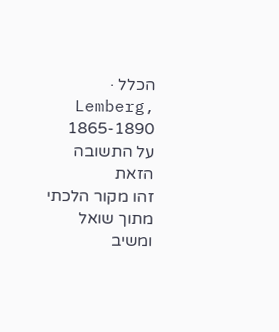הכלל · Lemberg, 1865-1890
על התשובה הזאת
זהו מקור הלכתי מתוך שואל ומשיב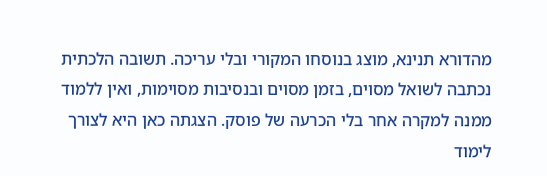מהדורא תנינא, מוצג בנוסחו המקורי ובלי עריכה. תשובה הלכתית נכתבה לשואל מסוים, בזמן מסוים ובנסיבות מסוימות, ואין ללמוד ממנה למקרה אחר בלי הכרעה של פוסק. הצגתה כאן היא לצורך לימוד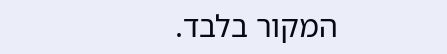המקור בלבד.